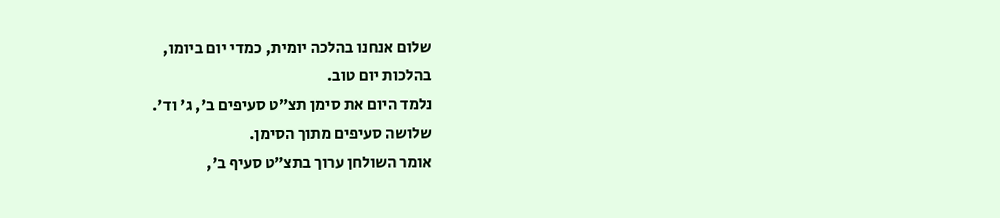שלום אנחנו בהלכה יומית, כמדי יום ביומו,
בהלכות יום טוב.
נלמד היום את סימן תצ״ט סעיפים ב', ג' וד'.
שלושה סעיפים מתוך הסימן.
אומר השולחן ערוך בתצ״ט סעיף ב',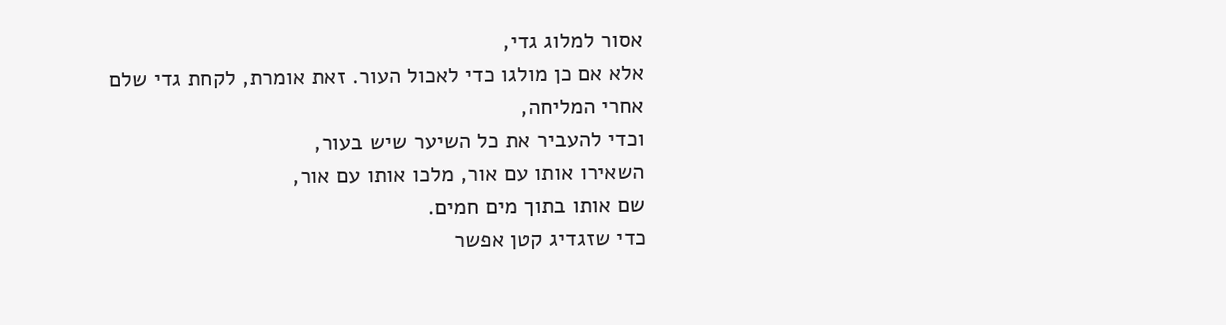אסור למלוג גדי,
אלא אם כן מולגו כדי לאכול העור. זאת אומרת, לקחת גדי שלם
אחרי המליחה,
וכדי להעביר את כל השיער שיש בעור,
השאירו אותו עם אור, מלכו אותו עם אור,
שם אותו בתוך מים חמים.
כדי שזגדיג קטן אפשר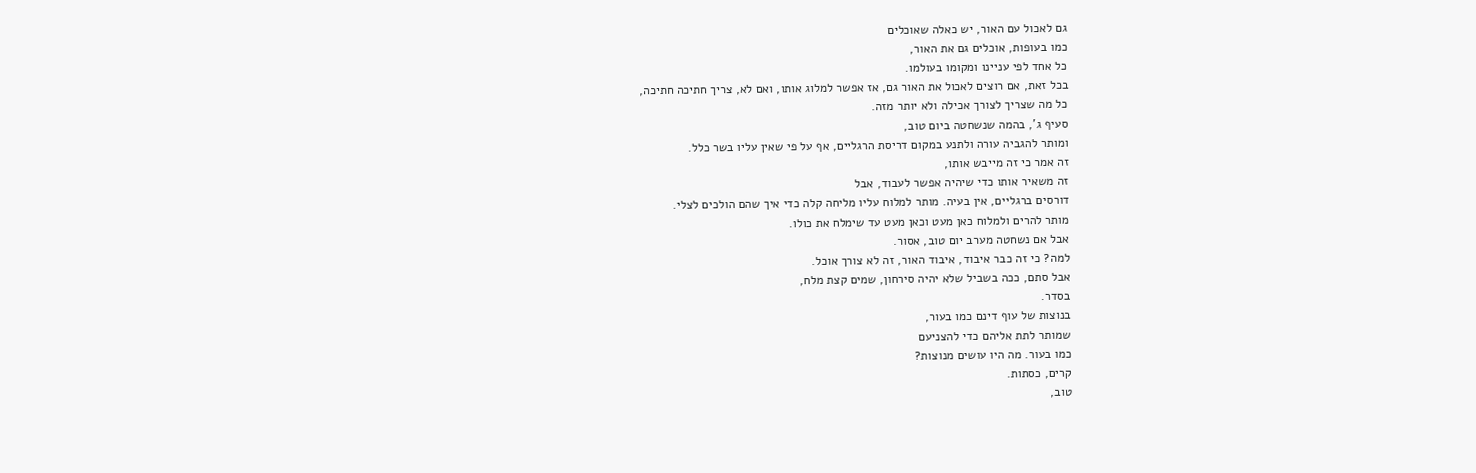גם לאכול עם האור, יש כאלה שאוכלים
כמו בעופות, אוכלים גם את האור,
כל אחד לפי עניינו ומקומו בעולמו.
בכל זאת, אם רוצים לאכול את האור גם, אז אפשר למלוג אותו, ואם לא, צריך חתיכה חתיכה,
כל מה שצריך לצורך אכילה ולא יותר מזה.
סעיף ג', בהמה שנשחטה ביום טוב,
ומותר להגביה עורה ולתנע במקום דריסת הרגליים, אף על פי שאין עליו בשר כלל.
זה אמר כי זה מייבש אותו,
זה משאיר אותו כדי שיהיה אפשר לעבוד, אבל
דורסים ברגליים, אין בעיה. מותר למלוח עליו מליחה קלה כדי איך שהם הולכים לצלי.
מותר להרים ולמלוח כאן מעט וכאן מעט עד שימלח את כולו.
אבל אם נשחטה מערב יום טוב, אסור.
למה? כי זה כבר איבוד, איבוד האור, זה לא צורך אוכל.
אבל סתם, ככה בשביל שלא יהיה סירחון, שמים קצת מלח,
בסדר.
בנוצות של עוף דינם כמו בעור,
שמותר לתת אליהם כדי להצניעם
כמו בעור. מה היו עושים מנוצות?
קרים, כסתות.
טוב,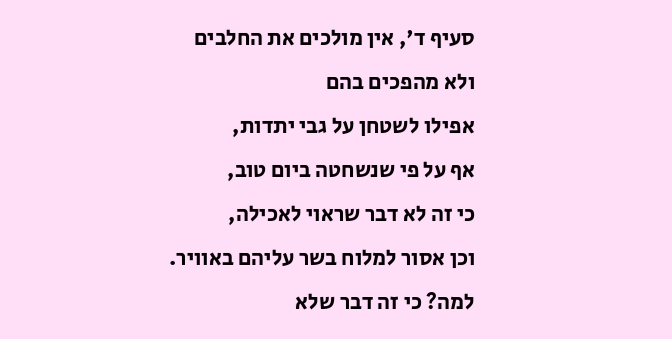סעיף ד', אין מולכים את החלבים
ולא מהפכים בהם
אפילו לשטחן על גבי יתדות,
אף על פי שנשחטה ביום טוב,
כי זה לא דבר שראוי לאכילה,
וכן אסור למלוח בשר עליהם באוויר.
למה? כי זה דבר שלא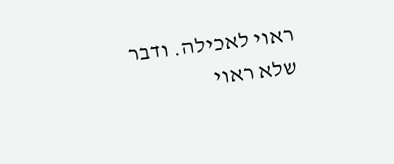ראוי לאכילה. ודבר שלא ראוי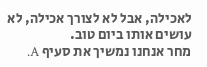לאכילה, אבל לא לצורך אכילה, לא עושים אותו ביום טוב.
מחר אנחנו נמשיך את סעיף A.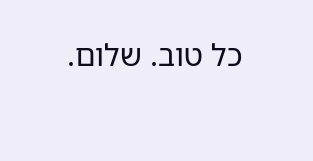כל טוב. שלום.